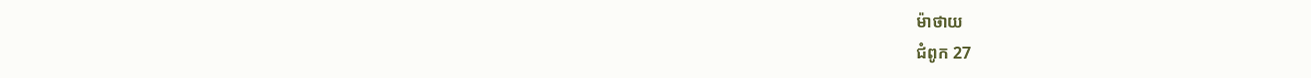ម៉ាថាយ
ជំពូក 27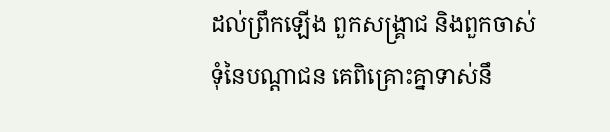ដល់ព្រឹកឡើង ពួកសង្គ្រាជ និងពួកចាស់ទុំនៃបណ្តាជន គេពិគ្រោះគ្នាទាស់នឹ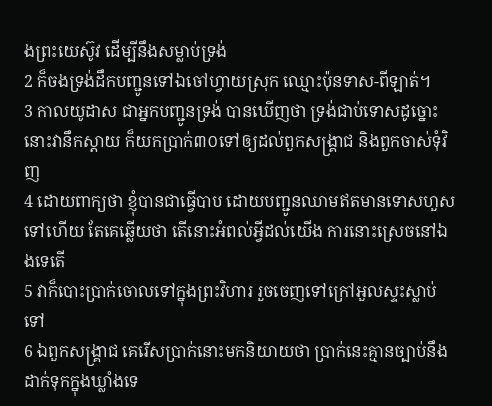ងព្រះយេស៊ូវ ដើម្បីនឹងសម្លាប់ទ្រង់
2 ក៏ចងទ្រង់ដឹកបញ្ជូនទៅឯចៅហ្វាយស្រុក ឈ្មោះប៉ុនទាស-ពីឡាត់។
3 កាលយូដាស ជាអ្នកបញ្ជូនទ្រង់ បានឃើញថា ទ្រង់ជាប់ទោសដូច្នោះ នោះវានឹកស្តាយ ក៏យកប្រាក់៣០ទៅឲ្យដល់ពួកសង្គ្រាជ និងពួកចាស់ទុំវិញ
4 ដោយពាក្យថា ខ្ញុំបានជាធ្វើបាប ដោយបញ្ជូនឈាមឥតមានទោសហួសទៅហើយ តែគេឆ្លើយថា តើនោះអំពល់អ្វីដល់យើង ការនោះស្រេចនៅឯងទេតើ
5 វាក៏បោះប្រាក់ចោលទៅក្នុងព្រះវិហារ រួចចេញទៅក្រៅអួលស្ទះស្លាប់ទៅ
6 ឯពួកសង្គ្រាជ គេរើសប្រាក់នោះមកនិយាយថា ប្រាក់នេះគ្មានច្បាប់នឹងដាក់ទុកក្នុងឃ្លាំងទេ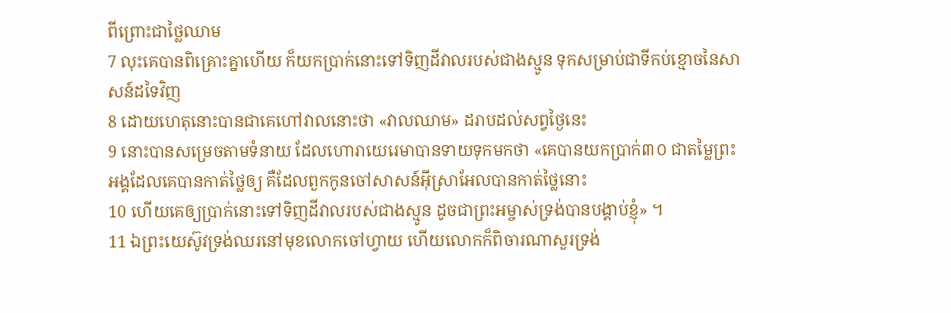ពីព្រោះជាថ្លៃឈាម
7 លុះគេបានពិគ្រោះគ្នាហើយ ក៏យកប្រាក់នោះទៅទិញដីវាលរបស់ជាងស្មូន ទុកសម្រាប់ជាទីកប់ខ្មោចនៃសាសន៍ដទៃវិញ
8 ដោយហេតុនោះបានជាគេហៅវាលនោះថា «វាលឈាម» ដរាបដល់សព្វថ្ងៃនេះ
9 នោះបានសម្រេចតាមទំនាយ ដែលហោរាយេរេមាបានទាយទុកមកថា «គេបានយកប្រាក់៣០ ជាតម្លៃព្រះអង្គដែលគេបានកាត់ថ្លៃឲ្យ គឺដែលពួកកូនចៅសាសន៍អ៊ីស្រាអែលបានកាត់ថ្លៃនោះ
10 ហើយគេឲ្យប្រាក់នោះទៅទិញដីវាលរបស់ជាងស្មូន ដូចជាព្រះអម្ចាស់ទ្រង់បានបង្គាប់ខ្ញុំ» ។
11 ឯព្រះយេស៊ូវទ្រង់ឈរនៅមុខលោកចៅហ្វាយ ហើយលោកក៏ពិចារណាសួរទ្រង់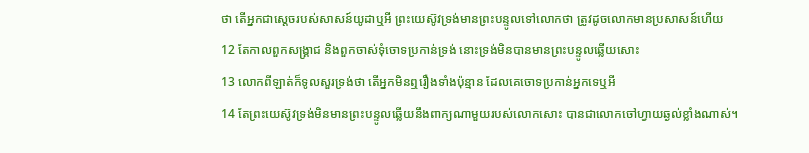ថា តើអ្នកជាស្តេចរបស់សាសន៍យូដាឬអី ព្រះយេស៊ូវទ្រង់មានព្រះបន្ទូលទៅលោកថា ត្រូវដូចលោកមានប្រសាសន៍ហើយ
12 តែកាលពួកសង្គ្រាជ និងពួកចាស់ទុំចោទប្រកាន់ទ្រង់ នោះទ្រង់មិនបានមានព្រះបន្ទូលឆ្លើយសោះ
13 លោកពីឡាត់ក៏ទូលសួរទ្រង់ថា តើអ្នកមិនឮរឿងទាំងប៉ុន្មាន ដែលគេចោទប្រកាន់អ្នកទេឬអី
14 តែព្រះយេស៊ូវទ្រង់មិនមានព្រះបន្ទូលឆ្លើយនឹងពាក្យណាមួយរបស់លោកសោះ បានជាលោកចៅហ្វាយឆ្ងល់ខ្លាំងណាស់។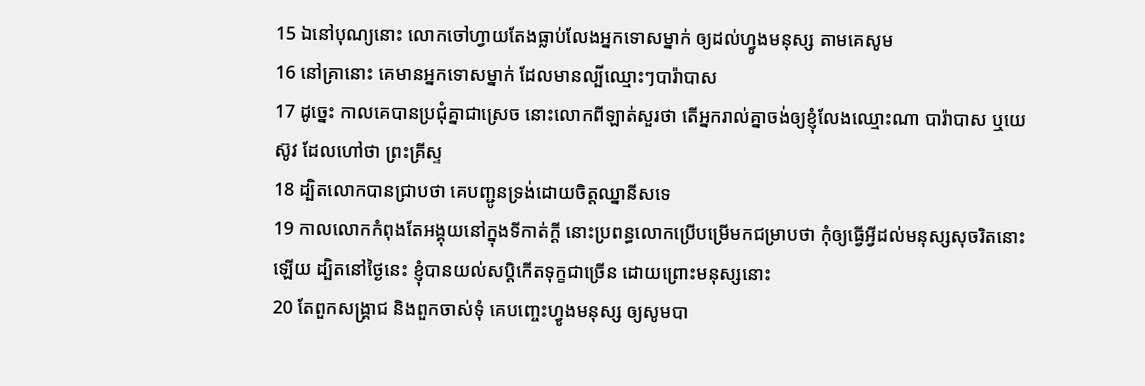15 ឯនៅបុណ្យនោះ លោកចៅហ្វាយតែងធ្លាប់លែងអ្នកទោសម្នាក់ ឲ្យដល់ហ្វូងមនុស្ស តាមគេសូម
16 នៅគ្រានោះ គេមានអ្នកទោសម្នាក់ ដែលមានល្បីឈ្មោះៗបារ៉ាបាស
17 ដូច្នេះ កាលគេបានប្រជុំគ្នាជាស្រេច នោះលោកពីឡាត់សួរថា តើអ្នករាល់គ្នាចង់ឲ្យខ្ញុំលែងឈ្មោះណា បារ៉ាបាស ឬយេស៊ូវ ដែលហៅថា ព្រះគ្រីស្ទ
18 ដ្បិតលោកបានជ្រាបថា គេបញ្ជូនទ្រង់ដោយចិត្តឈ្នានីសទេ
19 កាលលោកកំពុងតែអង្គុយនៅក្នុងទីកាត់ក្តី នោះប្រពន្ធលោកប្រើបម្រើមកជម្រាបថា កុំឲ្យធ្វើអ្វីដល់មនុស្សសុចរិតនោះឡើយ ដ្បិតនៅថ្ងៃនេះ ខ្ញុំបានយល់សប្តិកើតទុក្ខជាច្រើន ដោយព្រោះមនុស្សនោះ
20 តែពួកសង្គ្រាជ និងពួកចាស់ទុំ គេបញ្ចេះហ្វូងមនុស្ស ឲ្យសូមបា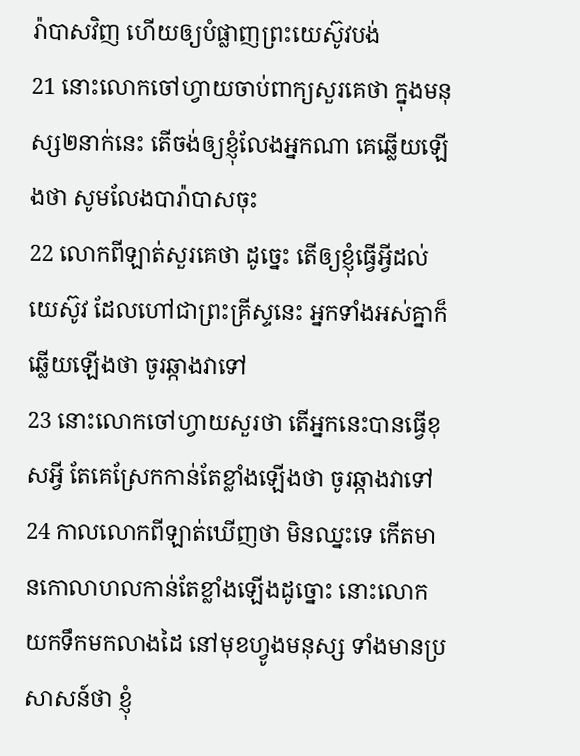រ៉ាបាសវិញ ហើយឲ្យបំផ្លាញព្រះយេស៊ូវបង់
21 នោះលោកចៅហ្វាយចាប់ពាក្យសួរគេថា ក្នុងមនុស្ស២នាក់នេះ តើចង់ឲ្យខ្ញុំលែងអ្នកណា គេឆ្លើយឡើងថា សូមលែងបារ៉ាបាសចុះ
22 លោកពីឡាត់សួរគេថា ដូច្នេះ តើឲ្យខ្ញុំធ្វើអ្វីដល់យេស៊ូវ ដែលហៅជាព្រះគ្រីស្ទនេះ អ្នកទាំងអស់គ្នាក៏ឆ្លើយឡើងថា ចូរឆ្កាងវាទៅ
23 នោះលោកចៅហ្វាយសួរថា តើអ្នកនេះបានធ្វើខុសអ្វី តែគេស្រែកកាន់តែខ្លាំងឡើងថា ចូរឆ្កាងវាទៅ
24 កាលលោកពីឡាត់ឃើញថា មិនឈ្នះទេ កើតមានកោលាហលកាន់តែខ្លាំងឡើងដូច្នោះ នោះលោកយកទឹកមកលាងដៃ នៅមុខហ្វូងមនុស្ស ទាំងមានប្រសាសន៍ថា ខ្ញុំ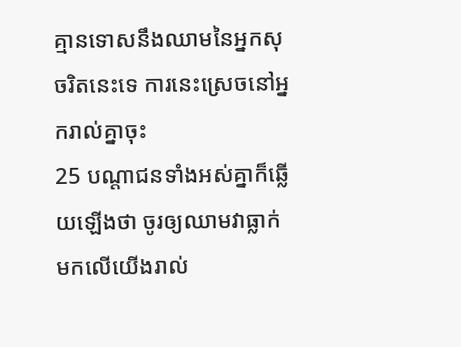គ្មានទោសនឹងឈាមនៃអ្នកសុចរិតនេះទេ ការនេះស្រេចនៅអ្នករាល់គ្នាចុះ
25 បណ្តាជនទាំងអស់គ្នាក៏ឆ្លើយឡើងថា ចូរឲ្យឈាមវាធ្លាក់មកលើយើងរាល់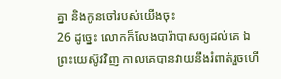គ្នា និងកូនចៅរបស់យើងចុះ
26 ដូច្នេះ លោកក៏លែងបារ៉ាបាសឲ្យដល់គេ ឯព្រះយេស៊ូវវិញ កាលគេបានវាយនឹងរំពាត់រួចហើ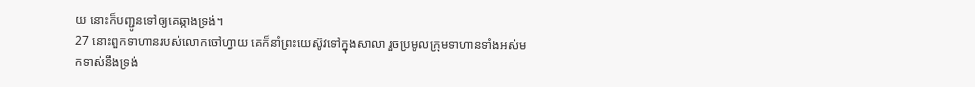យ នោះក៏បញ្ជូនទៅឲ្យគេឆ្កាងទ្រង់។
27 នោះពួកទាហានរបស់លោកចៅហ្វាយ គេក៏នាំព្រះយេស៊ូវទៅក្នុងសាលា រួចប្រមូលក្រុមទាហានទាំងអស់មកទាស់នឹងទ្រង់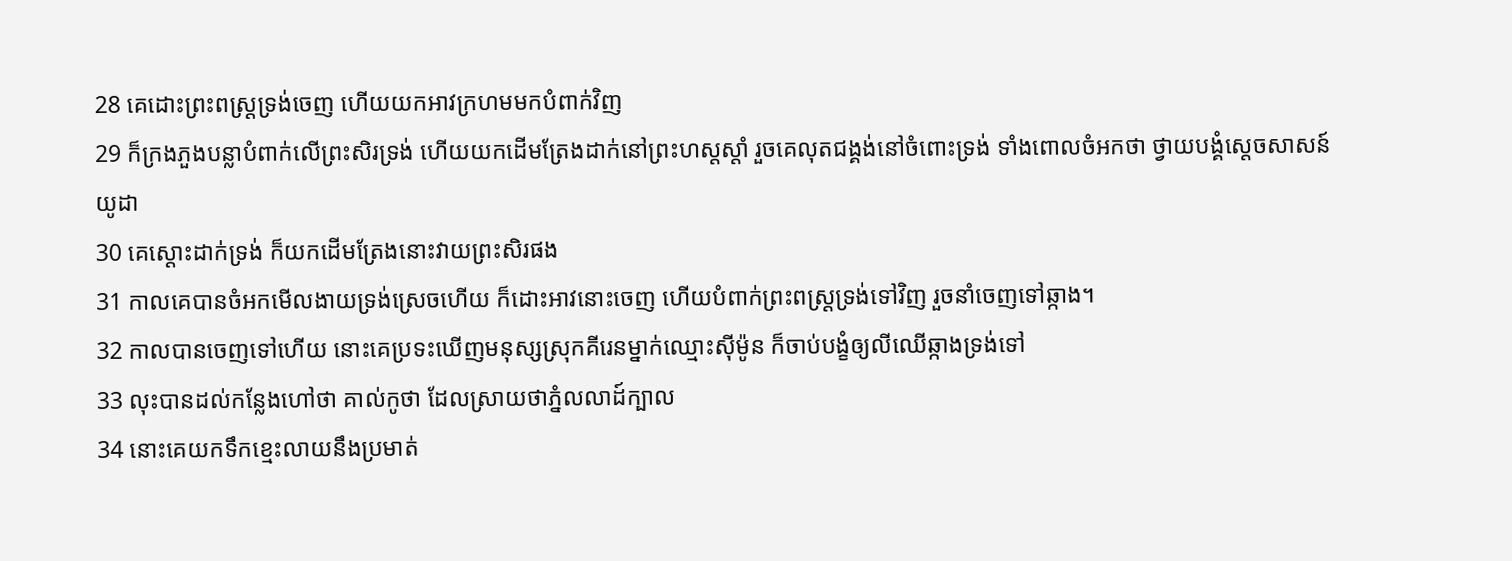28 គេដោះព្រះពស្ត្រទ្រង់ចេញ ហើយយកអាវក្រហមមកបំពាក់វិញ
29 ក៏ក្រងភួងបន្លាបំពាក់លើព្រះសិរទ្រង់ ហើយយកដើមត្រែងដាក់នៅព្រះហស្តស្តាំ រួចគេលុតជង្គង់នៅចំពោះទ្រង់ ទាំងពោលចំអកថា ថ្វាយបង្គំស្តេចសាសន៍យូដា
30 គេស្តោះដាក់ទ្រង់ ក៏យកដើមត្រែងនោះវាយព្រះសិរផង
31 កាលគេបានចំអកមើលងាយទ្រង់ស្រេចហើយ ក៏ដោះអាវនោះចេញ ហើយបំពាក់ព្រះពស្ត្រទ្រង់ទៅវិញ រួចនាំចេញទៅឆ្កាង។
32 កាលបានចេញទៅហើយ នោះគេប្រទះឃើញមនុស្សស្រុកគីរេនម្នាក់ឈ្មោះស៊ីម៉ូន ក៏ចាប់បង្ខំឲ្យលីឈើឆ្កាងទ្រង់ទៅ
33 លុះបានដល់កន្លែងហៅថា គាល់កូថា ដែលស្រាយថាភ្នំលលាដ៍ក្បាល
34 នោះគេយកទឹកខ្មេះលាយនឹងប្រមាត់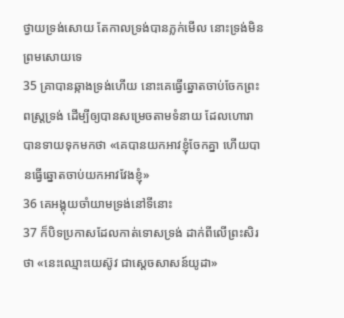ថ្វាយទ្រង់សោយ តែកាលទ្រង់បានភ្លក់មើល នោះទ្រង់មិនព្រមសោយទេ
35 គ្រាបានឆ្កាងទ្រង់ហើយ នោះគេធ្វើឆ្នោតចាប់ចែកព្រះពស្ត្រទ្រង់ ដើម្បីឲ្យបានសម្រេចតាមទំនាយ ដែលហោរាបានទាយទុកមកថា «គេបានយកអាវខ្ញុំចែកគ្នា ហើយបានធ្វើឆ្នោតចាប់យកអាវវែងខ្ញុំ»
36 គេអង្គុយចាំយាមទ្រង់នៅទីនោះ
37 ក៏បិទប្រកាសដែលកាត់ទោសទ្រង់ ដាក់ពីលើព្រះសិរថា «នេះឈ្មោះយេស៊ូវ ជាស្តេចសាសន៍យូដា»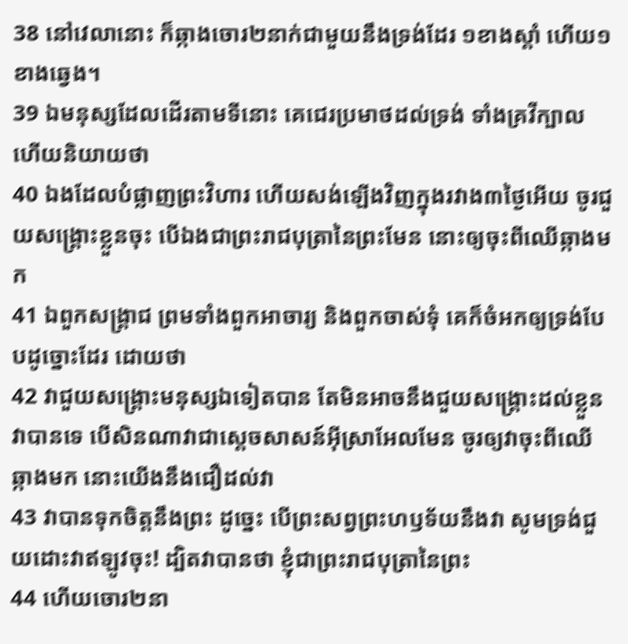38 នៅវេលានោះ ក៏ឆ្កាងចោរ២នាក់ជាមួយនឹងទ្រង់ដែរ ១ខាងស្តាំ ហើយ១ខាងឆ្វេង។
39 ឯមនុស្សដែលដើរតាមទីនោះ គេជេរប្រមាថដល់ទ្រង់ ទាំងគ្រវីក្បាល ហើយនិយាយថា
40 ឯងដែលបំផ្លាញព្រះវិហារ ហើយសង់ឡើងវិញក្នុងរវាង៣ថ្ងៃអើយ ចូរជួយសង្គ្រោះខ្លួនចុះ បើឯងជាព្រះរាជបុត្រានៃព្រះមែន នោះឲ្យចុះពីឈើឆ្កាងមក
41 ឯពួកសង្គ្រាជ ព្រមទាំងពួកអាចារ្យ និងពួកចាស់ទុំ គេក៏ចំអកឲ្យទ្រង់បែបដូច្នោះដែរ ដោយថា
42 វាជួយសង្គ្រោះមនុស្សឯទៀតបាន តែមិនអាចនឹងជួយសង្គ្រោះដល់ខ្លួនវាបានទេ បើសិនណាវាជាស្តេចសាសន៍អ៊ីស្រាអែលមែន ចូរឲ្យវាចុះពីឈើឆ្កាងមក នោះយើងនឹងជឿដល់វា
43 វាបានទុកចិត្តនឹងព្រះ ដូច្នេះ បើព្រះសព្វព្រះហឫទ័យនឹងវា សូមទ្រង់ជួយដោះវាឥឡូវចុះ! ដ្បិតវាបានថា ខ្ញុំជាព្រះរាជបុត្រានៃព្រះ
44 ហើយចោរ២នា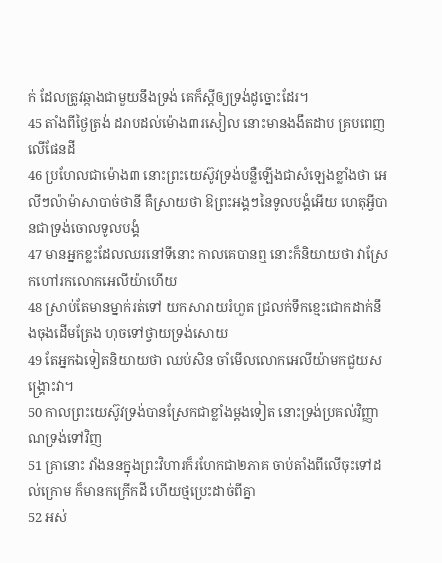ក់ ដែលត្រូវឆ្កាងជាមួយនឹងទ្រង់ គេក៏ស្តីឲ្យទ្រង់ដូច្នោះដែរ។
45 តាំងពីថ្ងៃត្រង់ ដរាបដល់ម៉ោង៣រសៀល នោះមានងងឹតដាប គ្របពេញលើផែនដី
46 ប្រហែលជាម៉ោង៣ នោះព្រះយេស៊ូវទ្រង់បន្លឺឡើងជាសំឡេងខ្លាំងថា អេលីៗល៉ាម៉ាសាបាច់ថានី គឺស្រាយថា ឱព្រះអង្គៗនៃទូលបង្គំអើយ ហេតុអ្វីបានជាទ្រង់ចោលទូលបង្គំ
47 មានអ្នកខ្លះដែលឈរនៅទីនោះ កាលគេបានឮ នោះក៏និយាយថា វាស្រែកហៅរកលោកអេលីយ៉ាហើយ
48 ស្រាប់តែមានម្នាក់រត់ទៅ យកសារាយរំហួត ជ្រលក់ទឹកខ្មេះជោកដាក់នឹងចុងដើមត្រែង ហុចទៅថ្វាយទ្រង់សោយ
49 តែអ្នកឯទៀតនិយាយថា ឈប់សិន ចាំមើលលោកអេលីយ៉ាមកជួយសង្គ្រោះវា។
50 កាលព្រះយេស៊ូវទ្រង់បានស្រែកជាខ្លាំងម្តងទៀត នោះទ្រង់ប្រគល់វិញ្ញាណទ្រង់ទៅវិញ
51 គ្រានោះ វាំងននក្នុងព្រះវិហារក៏រហែកជា២ភាគ ចាប់តាំងពីលើចុះទៅដល់ក្រោម ក៏មានកក្រើកដី ហើយថ្មប្រេះដាច់ពីគ្នា
52 អស់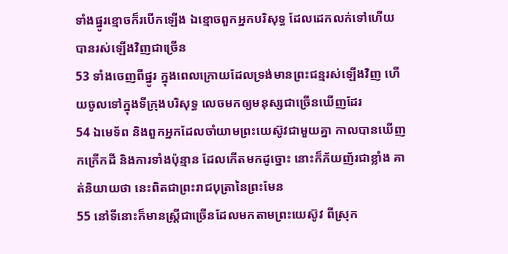ទាំងផ្នូរខ្មោចក៏របើកឡើង ឯខ្មោចពួកអ្នកបរិសុទ្ធ ដែលដេកលក់ទៅហើយ បានរស់ឡើងវិញជាច្រើន
53 ទាំងចេញពីផ្នូរ ក្នុងពេលក្រោយដែលទ្រង់មានព្រះជន្មរស់ឡើងវិញ ហើយចូលទៅក្នុងទីក្រុងបរិសុទ្ធ លេចមកឲ្យមនុស្សជាច្រើនឃើញដែរ
54 ឯមេទ័ព និងពួកអ្នកដែលចាំយាមព្រះយេស៊ូវជាមួយគ្នា កាលបានឃើញកក្រើកដី និងការទាំងប៉ុន្មាន ដែលកើតមកដូច្នោះ នោះក៏ភ័យញ័រជាខ្លាំង គាត់និយាយថា នេះពិតជាព្រះរាជបុត្រានៃព្រះមែន
55 នៅទីនោះក៏មានស្ត្រីជាច្រើនដែលមកតាមព្រះយេស៊ូវ ពីស្រុក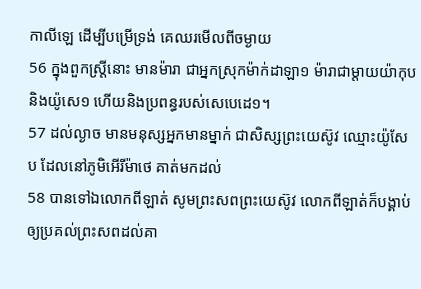កាលីឡេ ដើម្បីបម្រើទ្រង់ គេឈរមើលពីចម្ងាយ
56 ក្នុងពួកស្ត្រីនោះ មានម៉ារា ជាអ្នកស្រុកម៉ាក់ដាឡា១ ម៉ារាជាម្តាយយ៉ាកុប និងយ៉ូសេ១ ហើយនិងប្រពន្ធរបស់សេបេដេ១។
57 ដល់ល្ងាច មានមនុស្សអ្នកមានម្នាក់ ជាសិស្សព្រះយេស៊ូវ ឈ្មោះយ៉ូសែប ដែលនៅភូមិអើរីម៉ាថេ គាត់មកដល់
58 បានទៅឯលោកពីឡាត់ សូមព្រះសពព្រះយេស៊ូវ លោកពីឡាត់ក៏បង្គាប់ឲ្យប្រគល់ព្រះសពដល់គា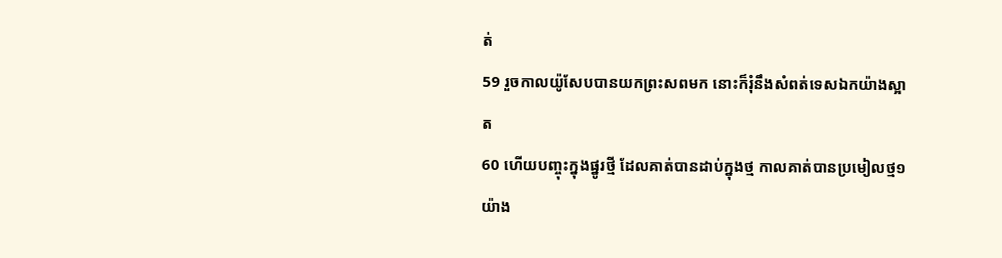ត់
59 រួចកាលយ៉ូសែបបានយកព្រះសពមក នោះក៏រុំនឹងសំពត់ទេសឯកយ៉ាងស្អាត
60 ហើយបញ្ចុះក្នុងផ្នូរថ្មី ដែលគាត់បានដាប់ក្នុងថ្ម កាលគាត់បានប្រមៀលថ្ម១យ៉ាង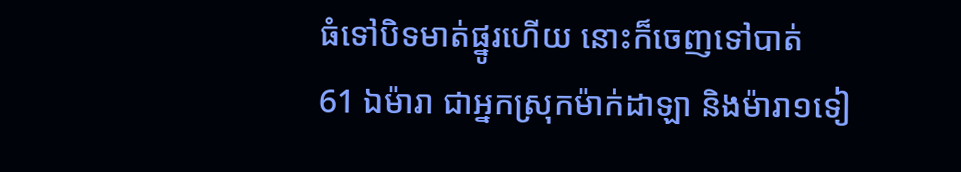ធំទៅបិទមាត់ផ្នូរហើយ នោះក៏ចេញទៅបាត់
61 ឯម៉ារា ជាអ្នកស្រុកម៉ាក់ដាឡា និងម៉ារា១ទៀ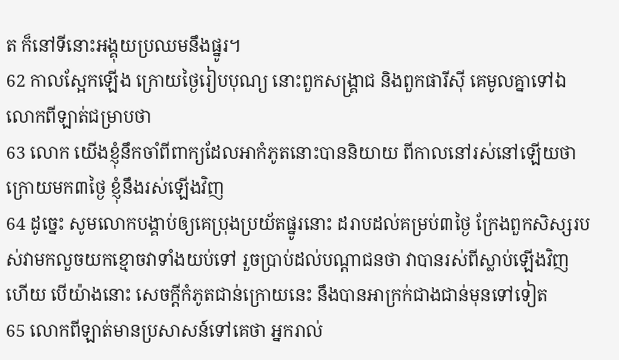ត ក៏នៅទីនោះអង្គុយប្រឈមនឹងផ្នូរ។
62 កាលស្អែកឡើង ក្រោយថ្ងៃរៀបបុណ្យ នោះពួកសង្គ្រាជ និងពួកផារីស៊ី គេមូលគ្នាទៅឯលោកពីឡាត់ជម្រាបថា
63 លោក យើងខ្ញុំនឹកចាំពីពាក្យដែលអាកំភូតនោះបាននិយាយ ពីកាលនៅរស់នៅឡើយថា ក្រោយមក៣ថ្ងៃ ខ្ញុំនឹងរស់ឡើងវិញ
64 ដូច្នេះ សូមលោកបង្គាប់ឲ្យគេប្រុងប្រយ័តផ្នូរនោះ ដរាបដល់គម្រប់៣ថ្ងៃ ក្រែងពួកសិស្សរបស់វាមកលួចយកខ្មោចវាទាំងយប់ទៅ រួចប្រាប់ដល់បណ្តាជនថា វាបានរស់ពីស្លាប់ឡើងវិញហើយ បើយ៉ាងនោះ សេចក្ដីកំភូតជាន់ក្រោយនេះ នឹងបានអាក្រក់ជាងជាន់មុនទៅទៀត
65 លោកពីឡាត់មានប្រសាសន៍ទៅគេថា អ្នករាល់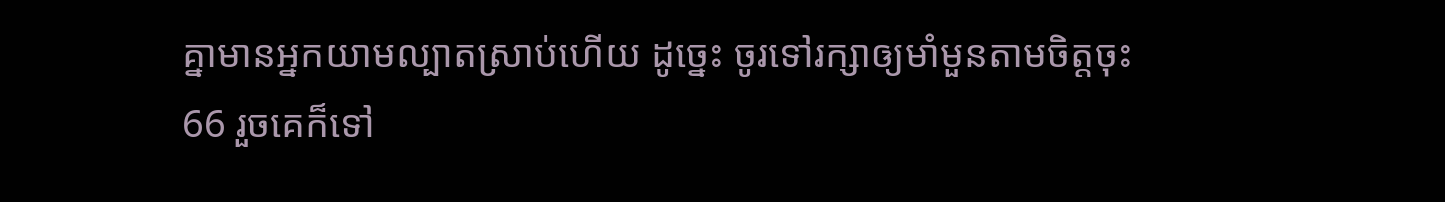គ្នាមានអ្នកយាមល្បាតស្រាប់ហើយ ដូច្នេះ ចូរទៅរក្សាឲ្យមាំមួនតាមចិត្តចុះ
66 រួចគេក៏ទៅ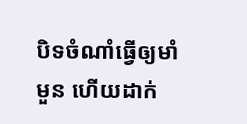បិទចំណាំធ្វើឲ្យមាំមួន ហើយដាក់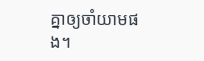គ្នាឲ្យចាំយាមផង។